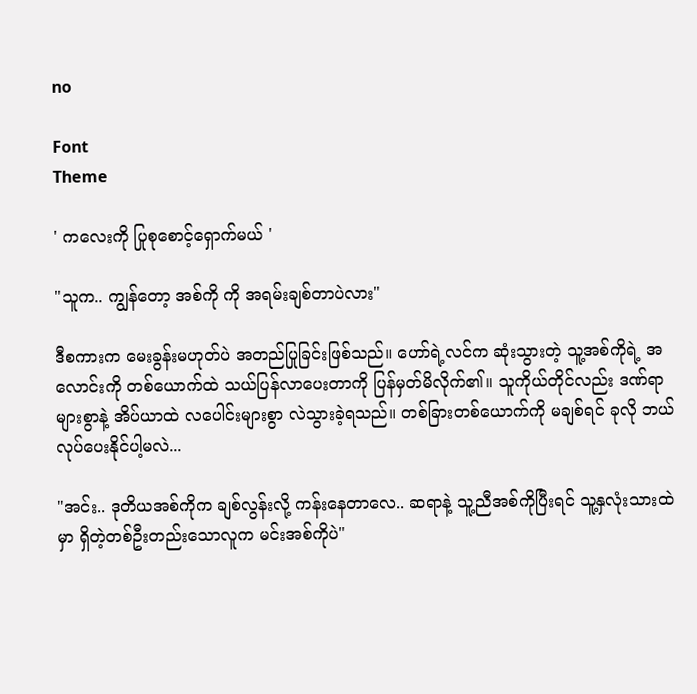no

Font
Theme

' ကလေးကို ပြုစုစောင့်ရှောက်မယ် '

"သူက.. ကျွန်တော့ အစ်ကို ကို အရမ်းချစ်တာပဲလား"

ဒီစကားက မေးခွန်းမဟုတ်ပဲ အတည်ပြုခြင်းဖြစ်သည်။ ဟော်ရဲ့လင်က ဆုံးသွားတဲ့ သူ့အစ်ကိုရဲ့ အလောင်းကို တစ်ယောက်ထဲ သယ်ပြန်လာပေးတာကို ပြန်မှတ်မိလိုက်၏။ သူကိုယ်တိုင်လည်း ဒဏ်ရာများစွာနဲ့ အိပ်ယာထဲ လပေါင်းများစွာ လဲသွားခဲ့ရသည်။ တစ်ခြားတစ်ယောက်ကို မချစ်ရင် ခုလို ဘယ်လုပ်ပေးနိုင်ပါ့မလဲ...

"အင်း.. ဒုတိယအစ်ကိုက ချစ်လွန်းလို့ ကန်းနေတာလေ.. ဆရာနဲ့ သူ့ညီအစ်ကိုပြီးရင် သူ့နှလုံးသားထဲမှာ ရှိတဲ့တစ်ဦးတည်းသောလူက မင်းအစ်ကိုပဲ"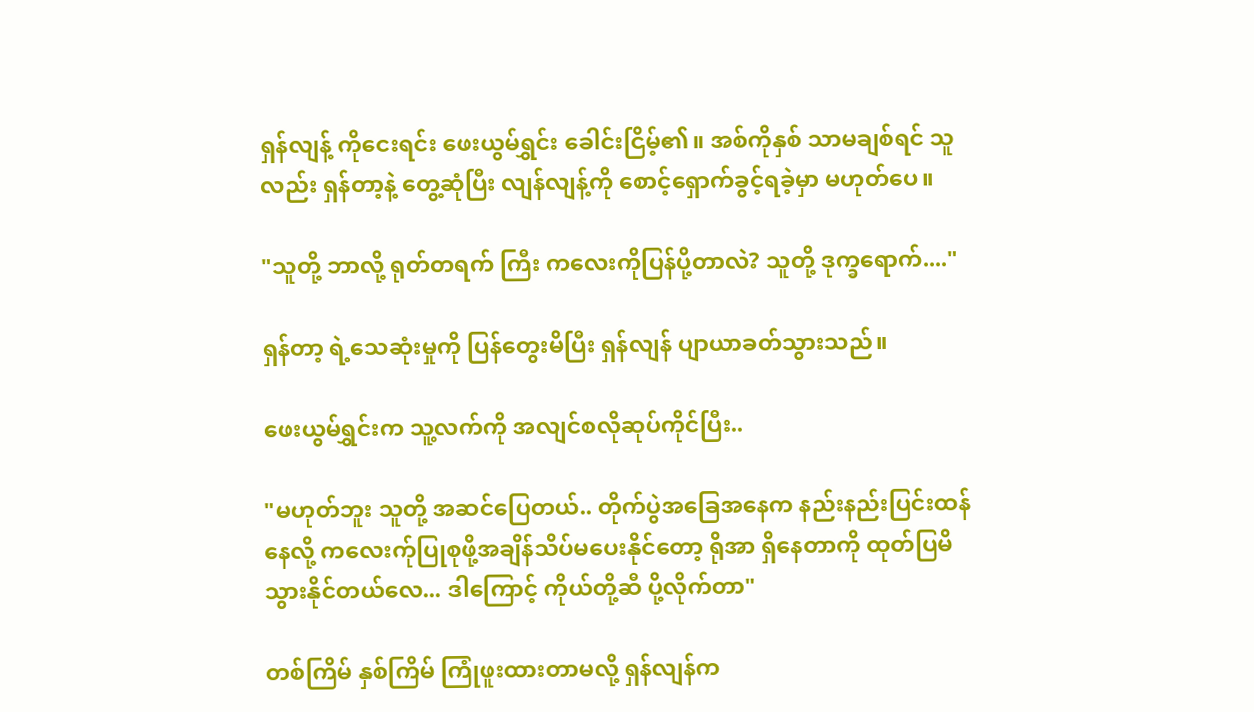ရှန်လျန့် ကိုငေးရင်း ဖေးယွမ်ရွှင်း ခေါင်းငြိမ့်၏။ အစ်ကိုနှစ် သာမချစ်ရင် သူလည်း ရှန်တာ့နဲ့ တွေ့ဆုံပြီး လျန်လျန့်ကို စောင့်ရှောက်ခွင့်ရခဲ့မှာ မဟုတ်ပေ။

"သူတို့ ဘာလို့ ရုတ်တရက် ကြီး ကလေးကိုပြန်ပို့တာလဲ? သူတို့ ဒုက္ခရောက်...."

ရှန်တာ့ ရဲ့သေဆုံးမှုကို ပြန်တွေးမိပြီး ရှန်လျန် ပျာယာခတ်သွားသည်။

ဖေးယွမ်ရွှင်းက သူ့လက်ကို အလျင်စလိုဆုပ်ကိုင်ပြီး..

"မဟုတ်ဘူး သူတို့ အဆင်ပြေတယ်.. တိုက်ပွဲအခြေအနေက နည်းနည်းပြင်းထန်နေလို့ ကလေးက်ုပြုစုဖို့အချိန်သိပ်မပေးနိုင်တော့ ရိုအာ ရှိနေတာကို ထုတ်ပြမိသွားနိုင်တယ်လေ... ဒါကြောင့် ကိုယ်တို့ဆီ ပို့လိုက်တာ"

တစ်ကြိမ် နှစ်ကြိမ် ကြုံဖူးထားတာမလို့ ရှန်လျန်က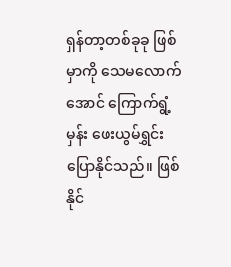ရှန်တာ့တစ်ခုခု ဖြစ်မှာကို သေမလောက်အောင် ကြောက်ရွံ့မှန်း ဖေးယွမ်ရွှင်း ပြောနိုင်သည်။ ဖြစ်နိုင်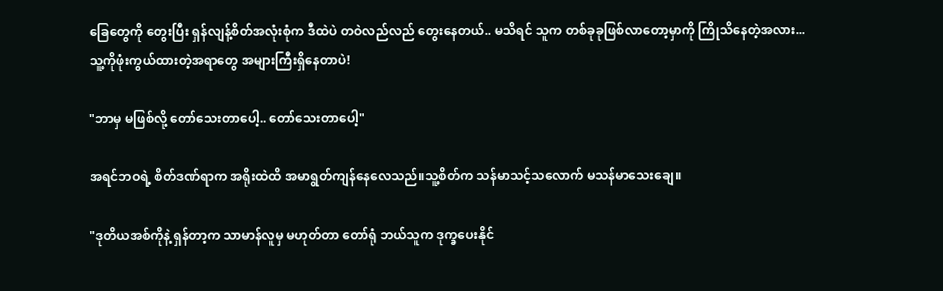ခြေတွေကို တွေးပြီး ရှန်လျန့်စိတ်အလုံးစုံက ဒီထဲပဲ တဝဲလည်လည် တွေးနေတယ်.. မသိရင် သူက တစ်ခုခုဖြစ်လာတော့မှာကို ကြိုသိနေတဲ့အလား... သူ့ကိုဖုံးကွယ်ထားတဲ့အရာတွေ အများကြီးရှိနေတာပဲ!

"ဘာမှ မဖြစ်လို့ တော်သေးတာပေါ့.. တော်သေးတာပေါ့"

အရင်ဘဝရဲ့ စိတ်ဒဏ်ရာက အရိုးထဲထိ အမာရွတ်ကျန်နေလေသည်။သူ့စိတ်က သန်မာသင့်သလောက် မသန်မာသေးချေ။

"ဒုတိယအစ်ကိုနဲ့ ရှန်တာ့က သာမာန်လူမှ မဟုတ်တာ တော်ရုံ ဘယ်သူက ဒုက္ခပေးနိုင်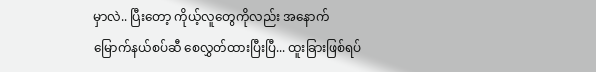မှာလဲ.. ပြီးတော့ ကိုယ့်လူတွေကိုလည်း အနောက်မြောက်နယ်စပ်ဆီ စေလွှတ်ထားပြီးပြီ... ထူးခြားဖြစ်ရပ်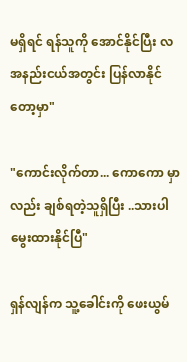မရှိရင် ရန်သူကို အောင်နိုင်ပြီး လအနည်းငယ်အတွင်း ပြန်လာနိုင်တော့မှာ"

"ကောင်းလိုက်တာ... ကောကော မှာလည်း ချစ်ရတဲ့သူရှိပြီး ..သားပါ မွေးထားနိုင်ပြီ"

ရှန်လျန်က သူ့ခေါင်းကို ဖေးယွမ်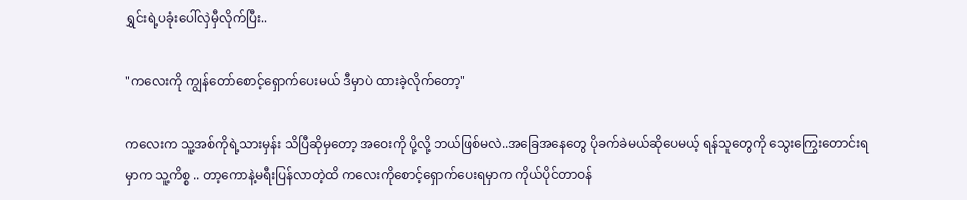ရွှင်းရဲ့ပခုံးပေါ်လှဲမှီလိုက်ပြီး..

"ကလေးကို ကျွန်တော်စောင့်ရှောက်ပေးမယ် ဒီမှာပဲ ထားခဲ့လိုက်တော့"

ကလေးက သူ့အစ်ကိုရဲ့သားမှန်း သိပြီဆိုမှတော့ အဝေးကို ပို့လို့ ဘယ်ဖြစ်မလဲ..အခြေအနေတွေ ပိုခက်ခဲမယ်ဆိုပေမယ့် ရန်သူတွေကို သွေးကြွေးတောင်းရမှာက သူ့ကိစ္စ .. တာ့ကောနဲ့မရီးပြန်လာတဲ့ထိ ကလေးကိုစောင့်ရှောက်ပေးရမှာက ကိုယ်ပိုင်တာဝန်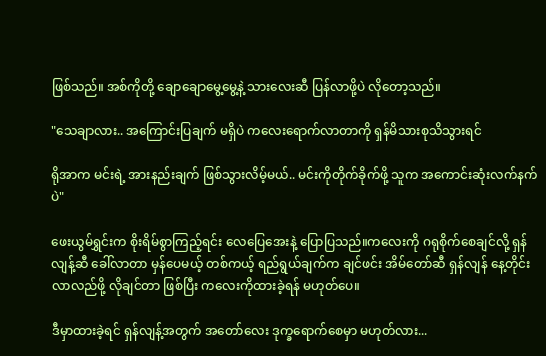ဖြစ်သည်။ အစ်ကိုတို့ ချောချောမွေ့မွေ့နဲ့ သားလေးဆီ ပြန်လာဖို့ပဲ လိုတော့သည်။

"သေချာလား.. အကြောင်းပြချက် မရှိပဲ ကလေးရောက်လာတာကို ရှန်မိသားစုသိသွားရင်

ရိုအာက မင်းရဲ့ အားနည်းချက် ဖြစ်သွားလိမ့်မယ်.. မင်းကိုတိုက်ခိုက်ဖို့ သူက အကောင်းဆုံးလက်နက်ပဲ"

ဖေးယွမ်ရွှင်းက စိုးရိမ်စွာကြည့်ရင်း လေပြေအေးနဲ့ ပြောပြသည်။ကလေးကို ဂရုစိုက်စေချင်လို့ ရှန်လျန့်ဆီ ခေါ်လာတာ မှန်ပေမယ့် တစ်ကယ့် ရည်ရွယ်ချက်က ချင်ဖင်း အိမ်တော်ဆီ ရှန်လျန် နေ့တိုင်း လာလည်ဖို့ လိုချင်တာ ဖြစ်ပြီး ကလေးကိုထားခဲ့ရန် မဟုတ်ပေ။

ဒီမှာထားခဲ့ရင် ရှန်လျန့်အတွက် အတော်လေး ဒုက္ခရောက်စေမှာ မဟုတ်လား...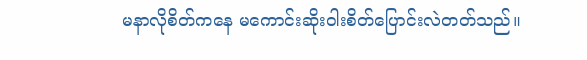မနာလိုစိတ်ကနေ မကောင်းဆိုးဝါးစိတ်ပြောင်းလဲတတ်သည်။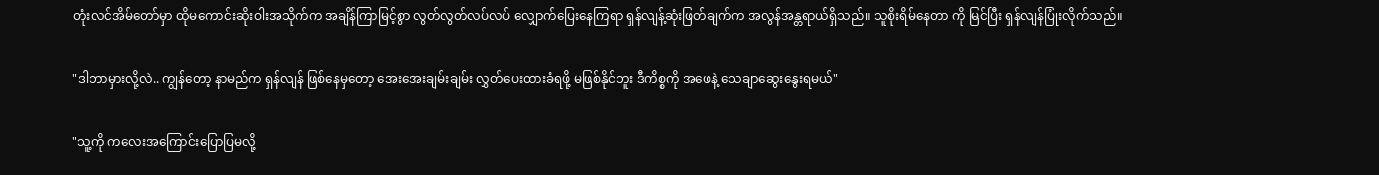တုံးလင်အိမ်တော်မှာ ထိုမကောင်းဆိုးဝါးအသိုက်က အချိန်ကြာမြင့်စွာ လွတ်လွတ်လပ်လပ် လျှောက်ပြေးနေကြရာ ရှန်လျန့်ဆုံးဖြတ်ချက်က အလွန်အန္တရာယ်ရှိသည်။ သူစိုးရိမ်နေတာ ကို မြင်ပြီး ရှန်လျန်ပြုံးလိုက်သည်။

"ဒါဘာမှားလို့လဲ.. ကျွန်တော့ နာမည်က ရှန်လျန် ဖြစ်နေမှတော့ အေးအေးချမ်းချမ်း လွှတ်ပေးထားခံရဖို့ မဖြစ်နိုင်ဘူး ဒီကိစ္စကို အဖေနဲ့ သေချာဆွေးနွေးရမယ်"

"သူ့ကို ကလေးအကြောင်းပြောပြမလို့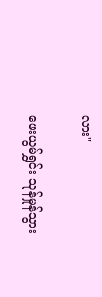လား"

ဖေးယွမ်ရွှင်း သုန်မှုန်သွား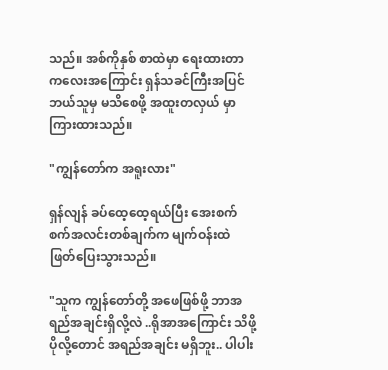သည်။ အစ်ကိုနှစ် စာထဲမှာ ရေးထားတာ ကလေးအကြောင်း ရှန်သခင်ကြီးအပြင် ဘယ်သူမှ မသိစေဖို့ အထူးတလှယ် မှာ ကြားထားသည်။

"ကျွန်တော်က အရူးလား"

ရှန်လျန် ခပ်ထေ့ထေ့ရယ်ပြီး အေးစက်စက်အလင်းတစ်ချက်က မျက်ဝန်းထဲ ဖြတ်ပြေးသွားသည်။

"သူက ကျွန်တော်တို့ အဖေဖြစ်ဖို့ ဘာအရည်အချင်းရှိလို့လဲ ..ရိုအာအကြောင်း သိဖို့ ပိုလို့တောင် အရည်အချင်း မရှိဘူး.. ပါပါး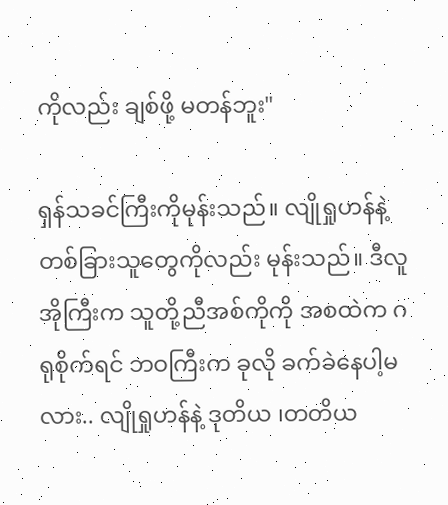ကိုလည်း ချစ်ဖို့ မတန်ဘူး"

ရှန်သခင်ကြီးကိုမုန်းသည်။ လျိုရှုဟန်နဲ့ တစ်ခြားသူတွေကိုလည်း မုန်းသည်။ ဒီလူအိုကြီးက သူတို့ညီအစ်ကိုကို အစထဲက ဂရုစိုက်ရင် ဘဝကြီးက ခုလို ခက်ခဲနေပါ့မလား.. လျိုရှုဟန်နဲ့ ဒုတိယ ၊တတိယ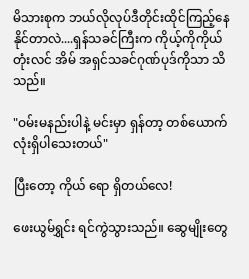မိသားစုက ဘယ်လိုလုပ်ဒီတိုင်းထိုင်ကြည့်နေနိုင်တာလဲ....ရှန်သခင်ကြီးက ကိုယ့်ကိုကိုယ် တုံးလင် အိမ် အရှင်သခင်ဂုဏ်ပုဒ်ကိုသာ သိသည်။

"ဝမ်းမနည်းပါနဲ့ မင်းမှာ ရှန်တာ့ တစ်ယောက်လုံးရှိပါသေးတယ်"

ပြီးတော့ ကိုယ်‌ ရော ရှိတယ်လေ!

ဖေးယွမ်ရွှင်း ရင်ကွဲသွားသည်။ ဆွေမျိုးတွေ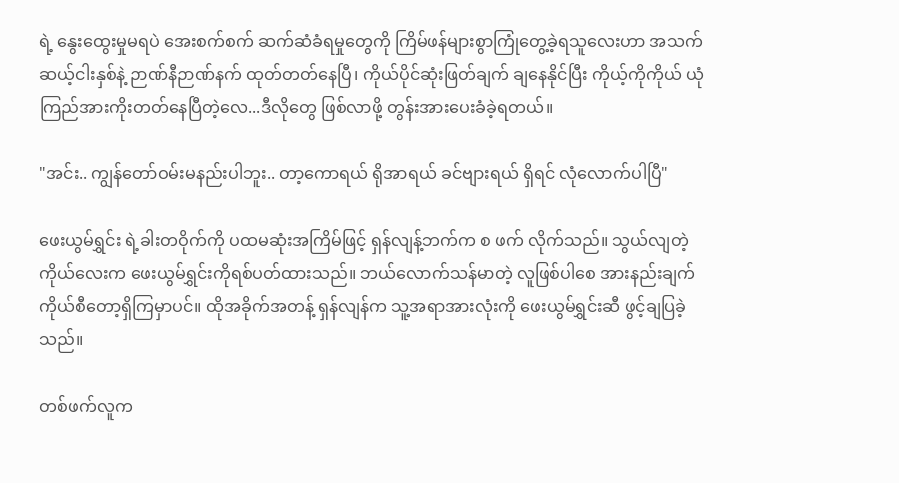ရဲ့ နွေးထွေးမှုမရပဲ အေးစက်စက် ဆက်ဆံခံရမှုတွေကို ကြိမ်ဖန်များစွာကြုံတွေ့ခဲ့ရသူလေးဟာ အသက်ဆယ့်ငါးနှစ်နဲ့ ဉာဏ်နီဉာဏ်နက် ထုတ်တတ်နေပြီ၊ ကိုယ်ပိုင်ဆုံးဖြတ်ချက် ချ‌နေနိုင်ပြီး ကိုယ့်ကိုကိုယ် ယုံကြည်အားကိုးတတ်နေပြီတဲ့လေ...ဒီလိုတွေ ဖြစ်လာဖို့ တွန်းအားပေးခံခဲ့ရတယ်။

"အင်း.. ကျွန်တော်ဝမ်းမနည်းပါဘူး.. တာ့ကောရယ် ရိုအာရယ် ခင်ဗျားရယ် ရှိရင် လုံလောက်ပါပြီ"

ဖေးယွမ်ရွှင်း ရဲ့ခါးတဝိုက်ကို ပထမဆုံးအကြိမ်ဖြင့် ရှန်လျန့်ဘက်က စ ဖက် လိုက်သည်။ သွယ်လျတဲ့ ကိုယ်လေးက ဖေးယွမ်ရွှင်းကိုရစ်ပတ်ထားသည်။ ဘယ်လောက်သန်မာတဲ့ လူဖြစ်ပါစေ အားနည်းချက် ကိုယ်စီတော့ရှိကြမှာပင်။ ထိုအခိုက်အတန့် ရှန်လျန်က သူ့အရာအားလုံးကို ဖေးယွမ်ရွှင်းဆီ ဖွင့်ချပြခဲ့သည်။

တစ်ဖက်လူက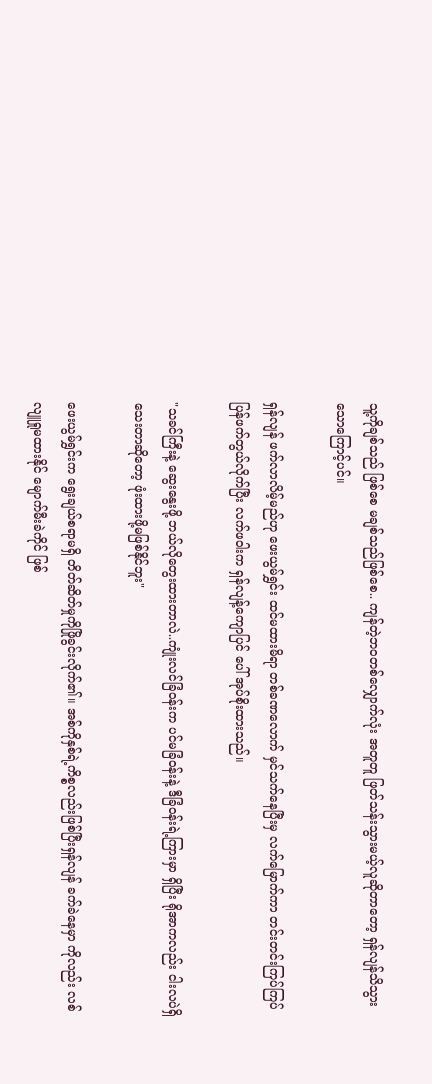သူ့ကိုချစ်သည် ဖြစ်စေ မချစ်သည်ဖြစ်စေ.. ကျန်တဲ့ဘဝတစ်လျှောက်လုံး အတူတူ ဖြတ်သန်းသွားမယ့်လူဆိုတာတော့ ရှန်လျန်သိသွားသောကြောင့်ပင်။

ရှန်လျန် ဖက်လာလိမ့်မည်ဟု ဖေးယွမ်ရွှင်း ထင်မထားမိရာ တစ်ခဏလောက် မှင်သက်နေပြီးမှ လက်မြောက်ကာ တင်းတင်းကြပ်ကြပ် ပြန်ဖက်တွယ်လိုက်ပြီး လက်ဖဝါးက ရှန်လျန့်ကျောပြင် ပေါ် အုပ်စိုးထားသည်။

"သခင်ကြီးနဲ့ ဆွေးနွေးဖို့ ဘယ်လိုတွေးထားတာလဲ..ကျုံးလင်ခြံဝန်းက ပင်မခြံဝန်းနဲ့ ဒီခြံဝန်းရဲ့ကြားမှာ ရှိပြီး ရိုအာကလည်း ငါးလပဲရှိသေးတာဆိုတော့ ဖုံးထားဖို့မဖြစ်နိုင်ဘူး"

ဖေးယွမ်ရွှင်းက ရွေးချယ်စရာမရှိ တိတ်ဆိတ်မှုကိုဖြိုခွင်းလိုက်၏။ အစ်ကိုနှစ်ရဲ့ကိစ္စလည်းဖြစ်ပြီးရှန်လျန် ခက်ခဲနေမှာ ကိုလည်း လစ်လျူရှုမထားနိုင် မျောက်မီးခဲကိုင် ဖြစ်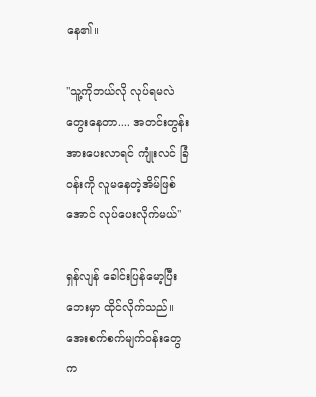နေ၏။

"သူ့ကိုဘယ်လို လုပ်ရမလဲ တွေးနေတာ.... အတင်းတွန်းအားပေးလာရင် ကျုံးလင် ခြံဝန်းကို လူမနေတဲ့အိမ်ဖြစ်အောင် လုပ်ပေးလိုက်မယ်"

ရှန်လျန် ခေါင်းပြန်မော့ပြီး ဘေးမှာ ထိုင်လိုက်သည်။ အေးစက်စက်‌မျက်ဝန်းတွေက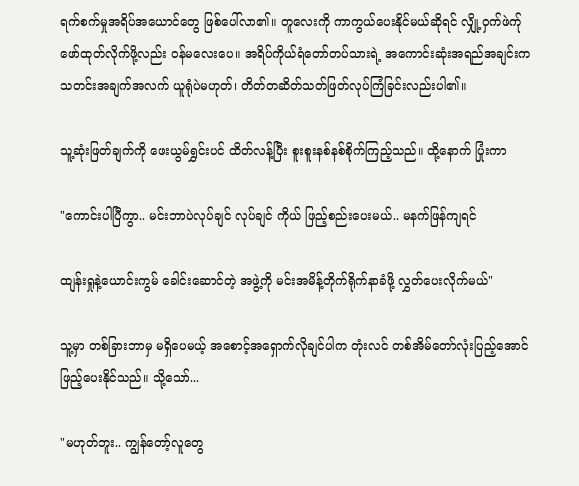ရက်စက်မှုအရိပ်အယောင်တွေ ဖြစ်ပေါ်လာ၏။ တူလေးကို ကာကွယ်ပေးနိုင်မယ်ဆိုရင် လျှို့ဝှက်ဖဲက်ု ဖော်ထုတ်လိုက်ဖို့လည်း ဝန်မလေးပေ။ အရိပ်ကိုယ်ရံတော်တပ်သားရဲ့ အကောင်းဆုံးအရည်အချင်းက သတင်းအချက်အလက် ယူရုံပဲမဟုတ်၊ တိတ်တဆိတ်သတ်ဖြတ်လုပ်ကြံခြင်းလည်းပါ၏။

သူ့ဆုံးဖြတ်ချက်ကို ဖေးယွမ်ရွှင်းပင် ထိတ်လန့်ပြီး စူးစူးနစ်နစ်စိုက်ကြည့်သည်။ ထို့နောက် ပြုံးကာ

"ကောင်းပါပြီကွာ.. မင်းဘာပဲလုပ်ချင် လုပ်ချင် ကိုယ် ဖြည့်စည်းပေးမယ်.. မနက်ဖြန်ကျရင်

ထျန်းရှုနဲ့ယောင်းကွမ် ခေါင်းဆောင်တဲ့ အဖွဲ့ကို မင်းအမိန့်တိုက်ရိုက်နာခံဖို့ လွှတ်ပေးလိုက်မယ်"

သူ့မှာ တစ်ခြားဘာမှ မရှိပေမယ့် အစောင့်အရှောက်လိုချင်ပါက တုံးလင် တစ်အိမ်တော်လုံးပြည့်အောင် ဖြည့်ပေးနိုင်သည်။ သို့သော်...

"မဟုတ်ဘူး.. ကျွန်တော့်လူတွေ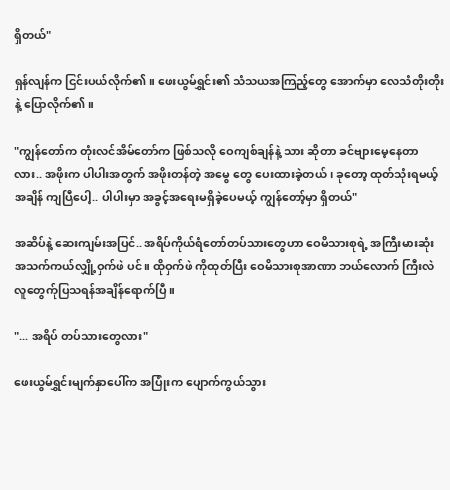ရှိတယ်"

ရှန်လျန်က ငြင်းပယ်လိုက်၏။ ဖေးယွမ်ရွှင်း၏ သံသယအကြည့်တွေ အောက်မှာ လေသံတိုးတိုးနဲ့ ပြောလိုက်၏။

"ကျွန်တော်က တုံးလင်အိမ်တော်က ဖြစ်သလို ဝေကျစ်ချန်နဲ့ သား ဆိုတာ ခင်ဗျားမေ့နေတာလား.. အဖိုးက ပါပါးအတွက် အဖိုးတန်တဲ့ အမွေ တွေ ပေးထားခဲ့တယ် ၊ ခုတော့ ထုတ်သုံးရမယ့်အချိန် ကျပြီပေါ့.. ပါပါးမှာ အခွင့်အရေးမရှိခဲ့ပေမယ့် ကျွန်တော့်မှာ ရှိတယ်"

အဆိပ်နဲ့ ဆေးကျမ်းအပြင်.. အရိပ်ကိုယ်ရံတော်တပ်သားတွေဟာ ဝေမိသားစုရဲ့ အကြီးမားဆုံး အသက်ကယ်လျှို့ဝှက်ဖဲ ပင်။ ထိုဝှက်ဖဲ ကိုထုတ်ပြီး ဝေမိသားစုအာဏာ ဘယ်လောက် ကြီးလဲ လူတွေက်ုပြသရန်အချိန်ရောက်ပြီ။

"... အရိပ် တပ်သားတွေလား"

ဖေးယွမ်ရွှင်းမျက်နှာပေါ်က အပြုံးက ပျောက်ကွယ်သွား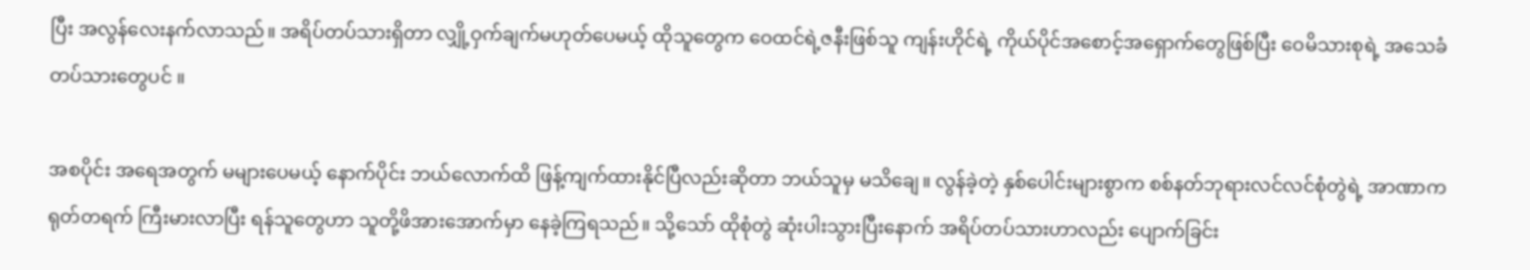ပြီး အလွန်လေးနက်လာသည်။ အရိပ်တပ်သားရှိတာ လျှို့ဝှက်ချက်မဟုတ်ပေမယ့် ထိုသူတွေက ဝေထင်ရဲ့ဇနီးဖြစ်သူ ကျန်းဟိုင်ရဲ့ ကိုယ်ပိုင်အစောင့်အရှောက်တွေဖြစ်ပြီး ဝေမိသားစုရဲ့ အသေခံတပ်သားတွေပင် ။

အစပိုင်း အရေအတွက် မများပေမယ့် နောက်ပိုင်း ဘယ်လောက်ထိ ဖြန့်ကျက်ထားနိုင်ပြီလည်းဆိုတာ ဘယ်သူမှ မသိချေ။ လွန်ခဲ့တဲ့ နှစ်ပေါင်းများစွာက စစ်နတ်ဘုရားလင်လင်စုံတွဲရဲ့ အာဏာကရုတ်တရက် ကြီးမားလာပြီး ရန်သူတွေဟာ သူတို့ဖိအားအောက်မှာ နေခဲ့ကြရသည်။ သို့သော် ထိုစုံတွဲ ဆုံးပါးသွားပြီးနောက် အရိပ်တပ်သားဟာလည်း ပျောက်ခြင်း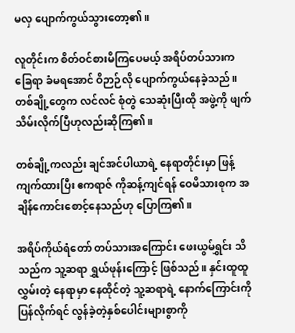မလှ ပျောက်ကွယ်သွားတော့၏။

လူတိုင်းက စိတ်ဝင်စားမိကြပေမယ့် အရိပ်တပ်သားက ခြေရာ ခံမရအောင် ဝိဉာဉ်လို ပျောက်ကွယ်နေခဲ့သည်။ တစ်ချို့တွေက လင်လင် စုံတွဲ သေဆုံးပြီးထို အဖွဲ့ကို ဖျက်သိမ်းလိုက်ပြီဟုလည်းဆိုကြ၏။

တစ်ချို့ကလည်း ချင်အင်ပါယာရဲ့ နေရာတိုင်းမှာ ဖြန့်ကျက်ထားပြီး ဧကရာဇ် ကိုဆန့်ကျင်ရန် ဝေမိသားစုက အချိန်ကောင်းစောင့်နေသည်ဟု ပြောကြ၏။

အရိပ်ကိုယ်ရံတော် တပ်သားအကြောင်း ဖေးယွမ်ရွှင်း သိသည်က သူ့ဆရာ ရွှယ်ဖုန်းကြောင့် ဖြစ်သည်။ နှင်းထူထူလွှမ်းတဲ့ နေရာမှာ နေထိုင်တဲ့ သူ့ဆရာရဲ့ နောက်ကြောင်းကို ပြန်လိုက်ရင် လွန်ခဲ့တဲ့နှစ်ပေါင်းများစွာကို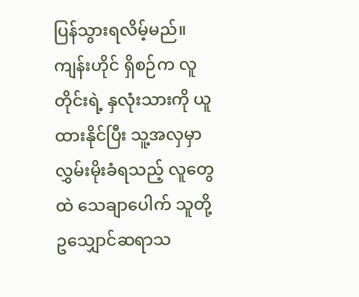ပြန်‌သွားရလိမ့်မည်။ ကျန်းဟိုင် ရှိစဉ်က လူတိုင်းရဲ့ နှလုံးသားကို ယူထားနိုင်ပြီး သူ့အလှမှာ လွှမ်းမိုးခံရသည့် လူတွေထဲ သေချာပေါက် သူတို့ ဥသျှောင်ဆရာသ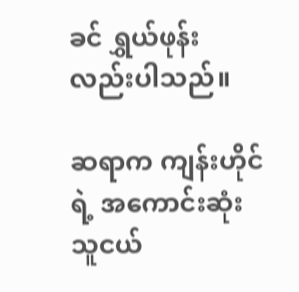ခင် ရွှယ်ဖုန်းလည်းပါသည်။

ဆရာက ကျန်းဟိုင်ရဲ့ အကောင်းဆုံးသူငယ်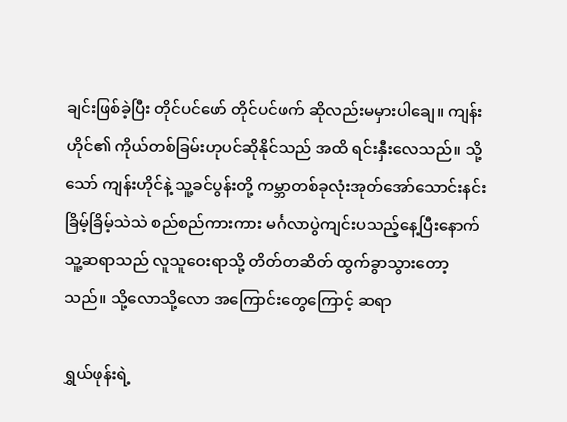ချင်းဖြစ်ခဲ့ပြီး တိုင်ပင်ဖော် တိုင်ပင်ဖက် ဆိုလည်းမမှားပါချေ။ ကျန်းဟိုင်၏ ကိုယ်တစ်ခြမ်းဟုပင်ဆိုနိုင်သည် အထိ ရင်းနှီးလေသည်။ သို့သော် ကျန်းဟိုင်နဲ့ သူ့ခင်ပွန်းတို့ ကမ္ဘာတစ်ခုလုံးအုတ်အော်သောင်းနင်း ခြိမ့်ခြိမ့်သဲသဲ စည်စည်ကားကား မင်္ဂလာပွဲကျင်းပသည့်နေ့ပြီးနောက် သူ့ဆရာသည် လူသူဝေးရာသို့ တိတ်တဆိတ် ထွက်ခွာသွားတော့သည်။ သို့လောသို့လော အကြောင်းတွေကြောင့် ဆရာ

ရွှယ်ဖုန်းရဲ့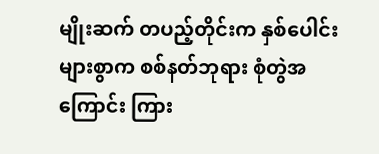မျိုးဆက် တပည့်တိုင်းက နှစ်ပေါင်းများစွာက စစ်နတ်ဘုရား စုံတွဲအကြောင်း ကြား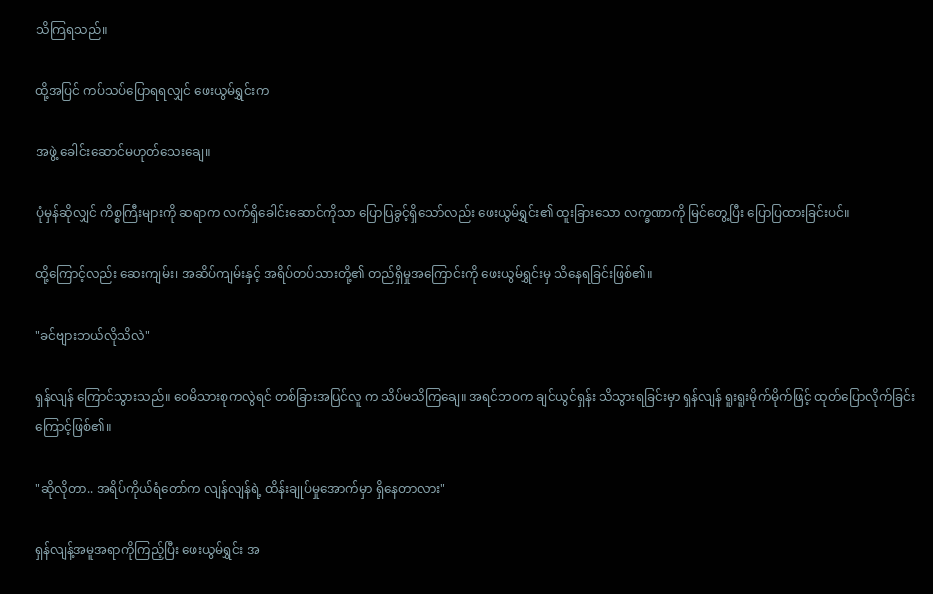သိကြရသည်။

ထို့အပြင် ကပ်သပ်ပြောရရလျှင် ဖေးယွမ်ရွှင်းက

အဖွဲ့ ခေါင်းဆောင်မဟုတ်သေးချေ။

ပုံမှန်ဆိုလျှင် ကိစ္စကြီးများကို ဆရာက လက်ရှိခေါင်းဆောင်ကိုသာ ပြောပြခွင့်ရှိသော်လည်း ဖေးယွမ်ရွှင်း၏ ထူးခြားသော လက္ခဏာကို မြင်တွေ့ပြီး ပြောပြထားခြင်းပင်။

ထို့ကြောင့်လည်း ဆေးကျမ်း၊ အဆိပ်ကျမ်းနှင့် အရိပ်တပ်သားတို့၏ တည်ရှိမှုအကြောင်းကို‌ ဖေးယွမ်ရွှင်းမှ သိနေရခြင်းဖြစ်၏။

"ခင်ဗျားဘယ်လိုသိလဲ"

ရှန်လျန် ကြောင်သွားသည်။ ဝေမိသားစုကလွဲရင် တစ်ခြားအပြင်လူ က သိပ်မသိကြချေ။ အရင်ဘဝက ချင်ယွင်ရှန်း သိသွားရခြင်းမှာ ရှန်လျန် ရူးရူးမိုက်မိုက်ဖြင့် ထုတ်ပြောလိုက်ခြင်းကြောင့်ဖြစ်၏။

"ဆိုလိုတာ.. အရိပ်ကိုယ်ရံတော်က လျန်လျန်ရဲ့ ထိန်းချုပ်မှုအောက်မှာ ရှိနေတာလား"

ရှန်လျန့်အမူအရာကိုကြည့်ပြီး ဖေးယွမ်ရွှင်း အ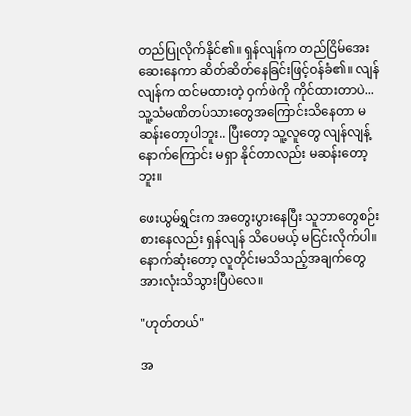တည်ပြုလိုက်နိုင်၏။ ရှန်လျန်က တည်ငြိမ်အေးဆေးနေကာ ဆိတ်ဆိတ်နေခြင်းဖြင့်ဝန်ခံ၏။ လျန်လျန်က ထင်မထားတဲ့ ဝှက်ဖဲကို ကိုင်ထားတာပဲ...သူ့သံမဏိတပ်သားတွေအကြောင်းသိ‌နေတာ မဆန်းတော့ပါဘူး.. ပြီးတော့ သူ့လူတွေ လျန်လျန့်နောက်ကြောင်း မရှာ နိုင်တာလည်း မဆန်းတော့ဘူး။

ဖေးယွမ်ရွှင်းက အတွေးပွားနေပြီး သူဘာတွေစဉ်းစားနေလည်း ရှန်လျန် သိပေမယ့် မငြင်းလိုက်ပါ။ နောက်ဆုံးတော့ လူတိုင်းမသိသည့်အချက်တွေ အားလုံးသိသွားပြီပဲလေ။

"ဟုတ်တယ်"

အ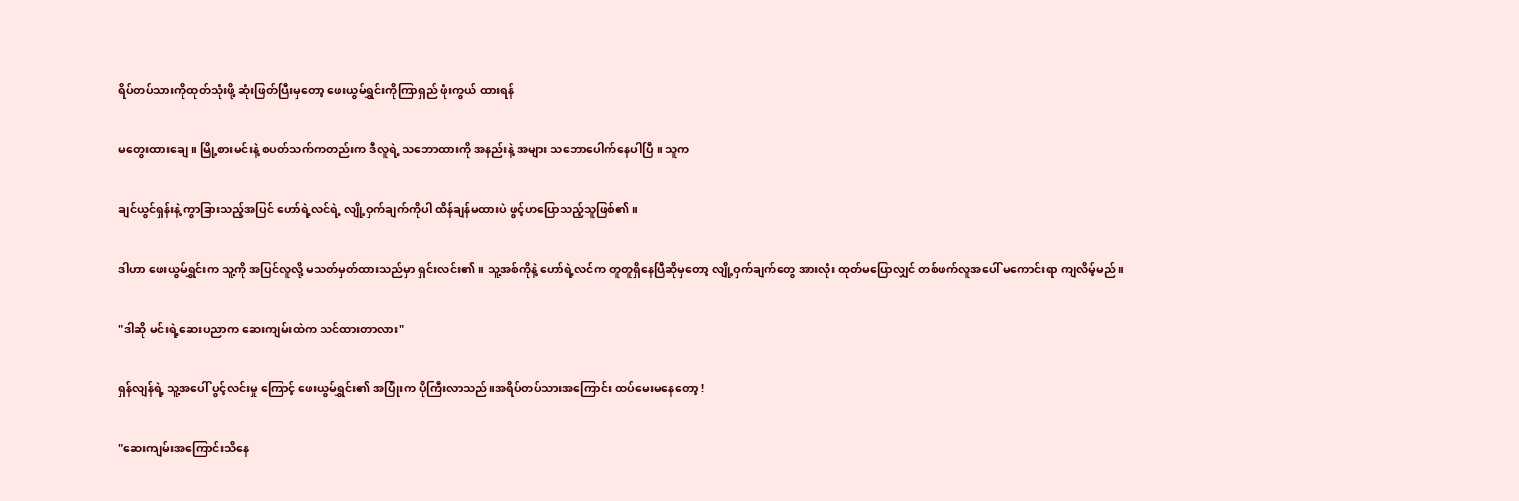ရိပ်တပ်သားကိုထုတ်သုံးဖို့ ဆုံးဖြတ်ပြီးမှတော့ ဖေးယွမ်ရွှင်းကိုကြာရှည် ဖုံးကွယ် ထားရန်

မတွေးထားချေ။ မြို့စားမင်းနဲ့ စပတ်သက်ကတည်းက ဒီလူရဲ့ သဘောထားကို အနည်းနဲ့ အများ သဘောပေါက်နေပါပြီ ။ သူက

ချင်ယွင်ရှန်းနဲ့ ကွာခြားသည့်အပြင် ဟော်ရဲ့လင်ရဲ့ လျို့ဝှက်ချက်ကိုပါ ထိန်ချန်မထားပဲ ဖွင့်ဟပြောသည့်သူဖြစ်၏။

ဒါဟာ ဖေးယွမ်ရွှင်းက သူ့ကို အပြင်လူလို့ မသတ်မှတ်ထားသည်မှာ ရှင်းလင်း၏။ သူ့အစ်ကိုနဲ့ ဟော်ရဲ့လင်က တူတူရှိနေပြီဆိုမှတော့ လျို့ဝှက်ချက်တွေ အားလုံး ထုတ်မပြောလျှင် တစ်ဖက်လူအပေါ် မကောင်းရာ ကျလိမ့်မည်။

"ဒါဆို မင်းရဲ့ဆေးပညာက ဆေးကျမ်းထဲက သင်ထားတာလား"

ရှန်လျန်ရဲ့ သူ့အပေါ် ပွင့်လင်းမှု ကြောင့် ဖေးယွမ်ရွှင်း၏ အပြုံးက ပိုကြီးလာသည်။အရိပ်တပ်သားအကြောင်း ထပ်မေးမနေတော့ !

"ဆေးကျမ်းအကြောင်းသိနေ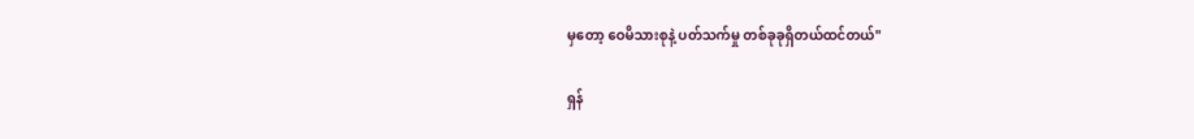မှတော့ ဝေမိသားစုနဲ့ ပတ်သက်မှု တစ်ခုခုရှိတယ်ထင်တယ်"

ရှန်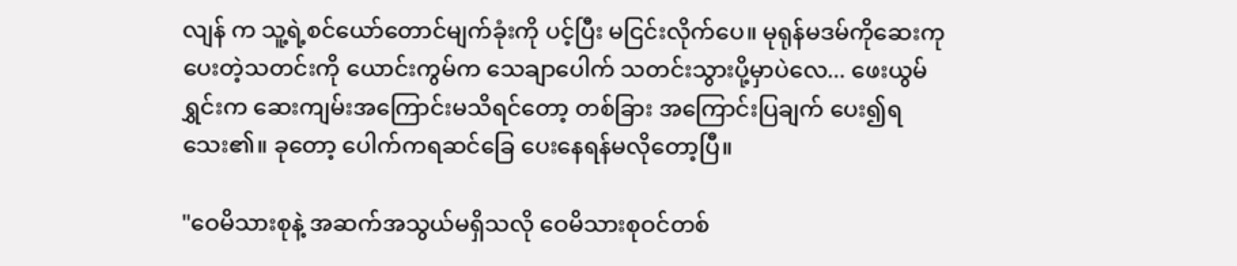လျန် က သူ့ရဲ့စင်ယော်တောင်မျက်ခုံးကို ပင့်ပြီး မငြင်းလိုက်ပေ။ မုရုန်မဒမ်ကိုဆေးကုပေးတဲ့သတင်းကို ယောင်းကွမ်က သေချာပေါက် သတင်းသွားပို့မှာပဲလေ... ဖေးယွမ်ရွှင်းက ဆေးကျမ်းအကြောင်းမသိရင်တော့ တစ်ခြား အကြောင်းပြချက် ပေး၍ရသေး၏။ ခုတော့ ပေါက်ကရဆင်ခြေ ပေးနေရန်မလိုတော့ပြီ။

"ဝေမိသားစုနဲ့ အဆက်အသွယ်မရှိသလို ဝေမိသားစုဝင်တစ်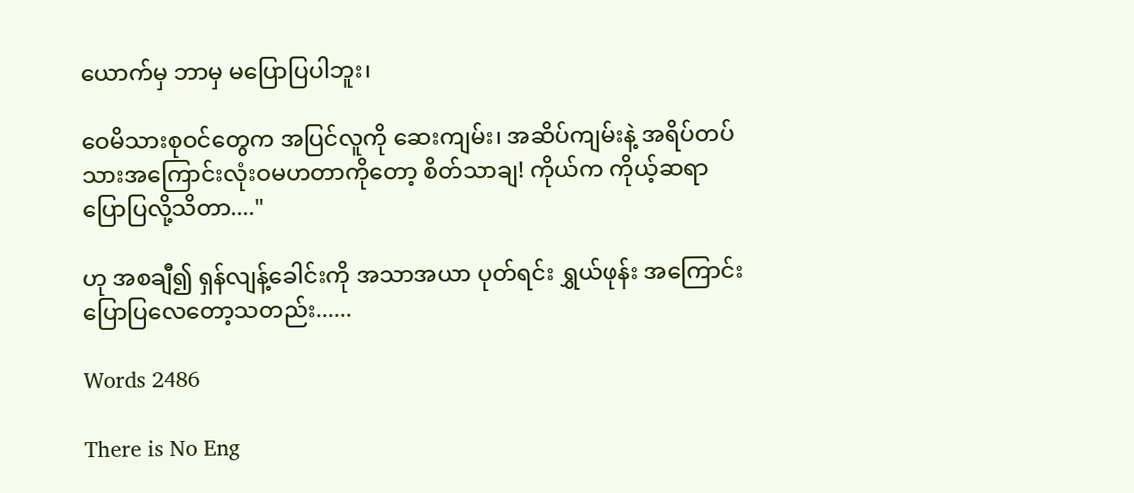ယောက်မှ ဘာမှ မပြောပြပါဘူး၊

ဝေမိသားစုဝင်တွေက အပြင်လူကို ဆေးကျမ်း၊ အဆိပ်ကျမ်းနဲ့ အရိပ်တပ်သားအကြောင်းလုံးဝမဟတာကိုတော့ စိတ်သာချ! ကိုယ်က ကိုယ့်ဆရာပြောပြလို့သိတာ...."

ဟု အစချီ၍ ရှန်လျန့်ခေါင်းကို အသာအယာ ပုတ်ရင်း ရွှယ်ဖုန်း အကြောင်း ပြောပြလေတော့သတည်း......

Words 2486

There is No Eng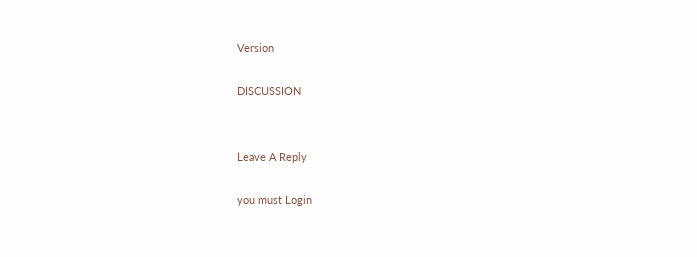Version

DISCUSSION


Leave A Reply

you must Login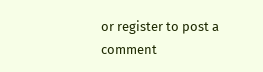or register to post a comment